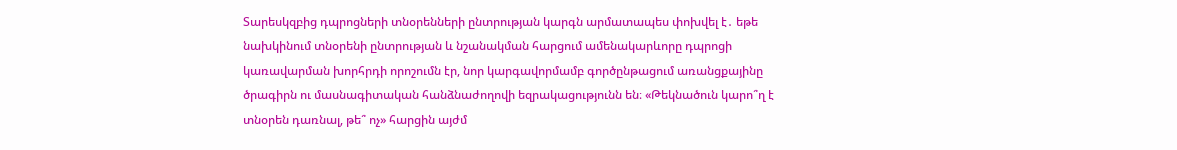Տարեսկզբից դպրոցների տնօրենների ընտրության կարգն արմատապես փոխվել է․ եթե նախկինում տնօրենի ընտրության և նշանակման հարցում ամենակարևորը դպրոցի կառավարման խորհրդի որոշումն էր, նոր կարգավորմամբ գործընթացում առանցքայինը ծրագիրն ու մասնագիտական հանձնաժողովի եզրակացությունն են։ «Թեկնածուն կարո՞ղ է տնօրեն դառնալ, թե՞ ոչ» հարցին այժմ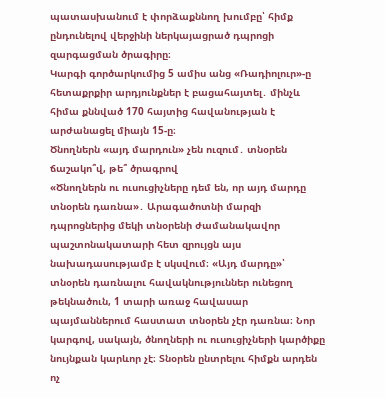պատասխանում է փորձաքննող խումբը՝ հիմք ընդունելով վերջինի ներկայացրած դպրոցի զարգացման ծրագիրը։
Կարգի գործարկումից 5 ամիս անց «Ռադիոլուր»-ը հետաքրքիր արդյունքներ է բացահայտել․ մինչև հիմա քննված 170 հայտից հավանության է արժանացել միայն 15-ը։
Ծնողներն «այդ մարդուն» չեն ուզում․ տնօրեն ճաշակո՞վ, թե՞ ծրագրով
«Ծնողներն ու ուսուցիչները դեմ են, որ այդ մարդը տնօրեն դառնա»․ Արագածոտնի մարզի դպրոցներից մեկի տնօրենի ժամանակավոր պաշտոնակատարի հետ զրույցն այս նախադասությամբ է սկսվում։ «Այդ մարդը»՝ տնօրեն դառնալու հավակնություններ ունեցող թեկնածուն, 1 տարի առաջ հավասար պայմաններում հաստատ տնօրեն չէր դառնա։ Նոր կարգով, սակայն, ծնողների ու ուսուցիչների կարծիքը նույնքան կարևոր չէ։ Տնօրեն ընտրելու հիմքն արդեն ոչ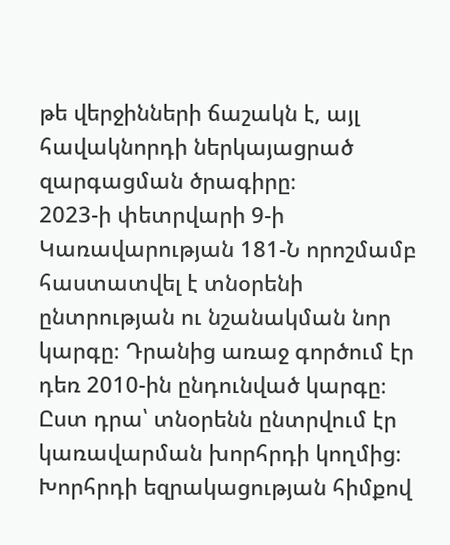թե վերջինների ճաշակն է, այլ հավակնորդի ներկայացրած զարգացման ծրագիրը։
2023-ի փետրվարի 9-ի Կառավարության 181-Ն որոշմամբ հաստատվել է տնօրենի ընտրության ու նշանակման նոր կարգը։ Դրանից առաջ գործում էր դեռ 2010-ին ընդունված կարգը։ Ըստ դրա՝ տնօրենն ընտրվում էր կառավարման խորհրդի կողմից։ Խորհրդի եզրակացության հիմքով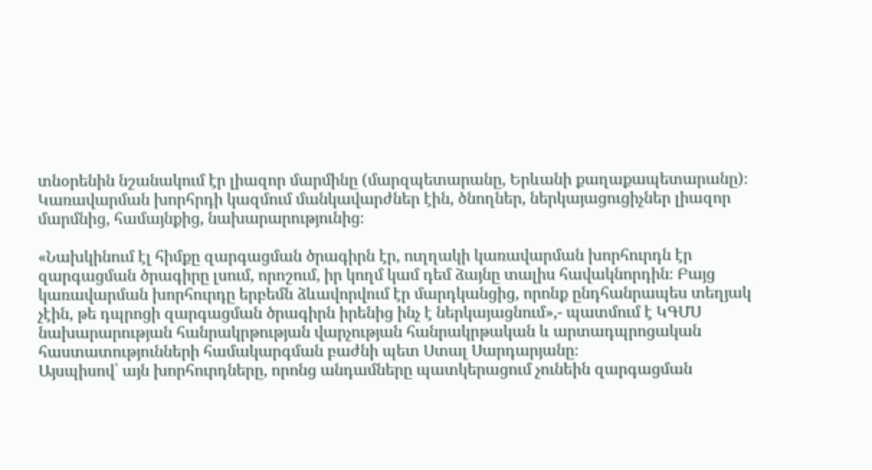տնօրենին նշանակում էր լիազոր մարմինը (մարզպետարանը, Երևանի քաղաքապետարանը)։ Կառավարման խորհրդի կազմում մանկավարժներ էին, ծնողներ, ներկայացուցիչներ լիազոր մարմնից, համայնքից, նախարարությունից։

«Նախկինում էլ հիմքը զարգացման ծրագիրն էր, ուղղակի կառավարման խորհուրդն էր զարգացման ծրագիրը լսում, որոշում, իր կողմ կամ դեմ ձայնը տալիս հավակնորդին։ Բայց կառավարման խորհուրդը երբեմն ձևավորվում էր մարդկանցից, որոնք ընդհանրապես տեղյակ չէին, թե դպրոցի զարգացման ծրագիրն իրենից ինչ է ներկայացնում»,- պատմում է ԿԳՄՍ նախարարության հանրակրթության վարչության հանրակրթական և արտադպրոցական հաստատությունների համակարգման բաժնի պետ Ստալ Սարդարյանը։
Այսպիսով՝ այն խորհուրդները, որոնց անդամները պատկերացում չունեին զարգացման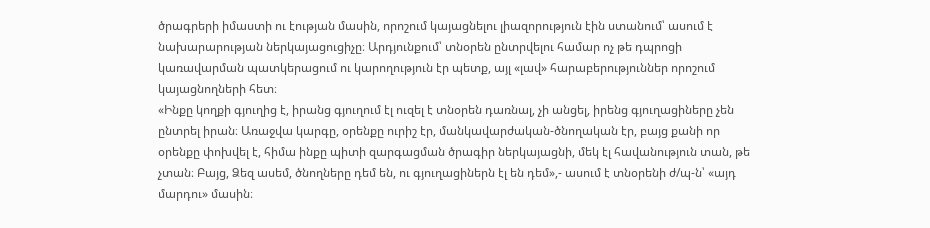ծրագրերի իմաստի ու էության մասին, որոշում կայացնելու լիազորություն էին ստանում՝ ասում է նախարարության ներկայացուցիչը։ Արդյունքում՝ տնօրեն ընտրվելու համար ոչ թե դպրոցի կառավարման պատկերացում ու կարողություն էր պետք, այլ «լավ» հարաբերություններ որոշում կայացնողների հետ։
«Ինքը կողքի գյուղից է, իրանց գյուղում էլ ուզել է տնօրեն դառնալ, չի անցել, իրենց գյուղացիները չեն ընտրել իրան։ Առաջվա կարգը, օրենքը ուրիշ էր, մանկավարժական-ծնողական էր, բայց քանի որ օրենքը փոխվել է, հիմա ինքը պիտի զարգացման ծրագիր ներկայացնի, մեկ էլ հավանություն տան, թե չտան։ Բայց, Ձեզ ասեմ, ծնողները դեմ են, ու գյուղացիներն էլ են դեմ»,- ասում է տնօրենի ժ/պ-ն՝ «այդ մարդու» մասին։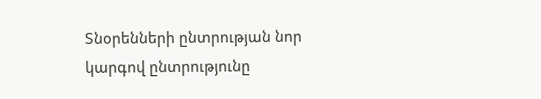Տնօրենների ընտրության նոր կարգով ընտրությունը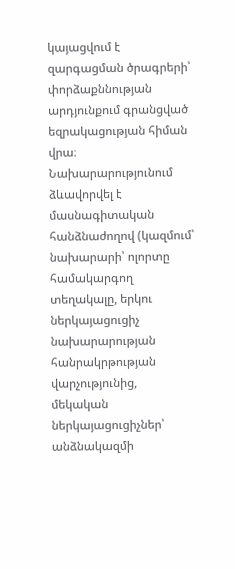կայացվում է զարգացման ծրագրերի՝ փորձաքննության արդյունքում գրանցված եզրակացության հիման վրա։ Նախարարությունում ձևավորվել է մասնագիտական հանձնաժողով (կազմում՝ նախարարի՝ ոլորտը համակարգող տեղակալը, երկու ներկայացուցիչ նախարարության հանրակրթության վարչությունից, մեկական ներկայացուցիչներ՝ անձնակազմի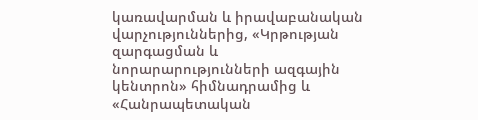կառավարման և իրավաբանական վարչություններից, «Կրթության զարգացման և նորարարությունների ազգային կենտրոն» հիմնադրամից և «Հանրապետական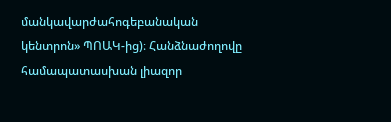մանկավարժահոգեբանական կենտրոն» ՊՈԱԿ-ից)։ Հանձնաժողովը համապատասխան լիազոր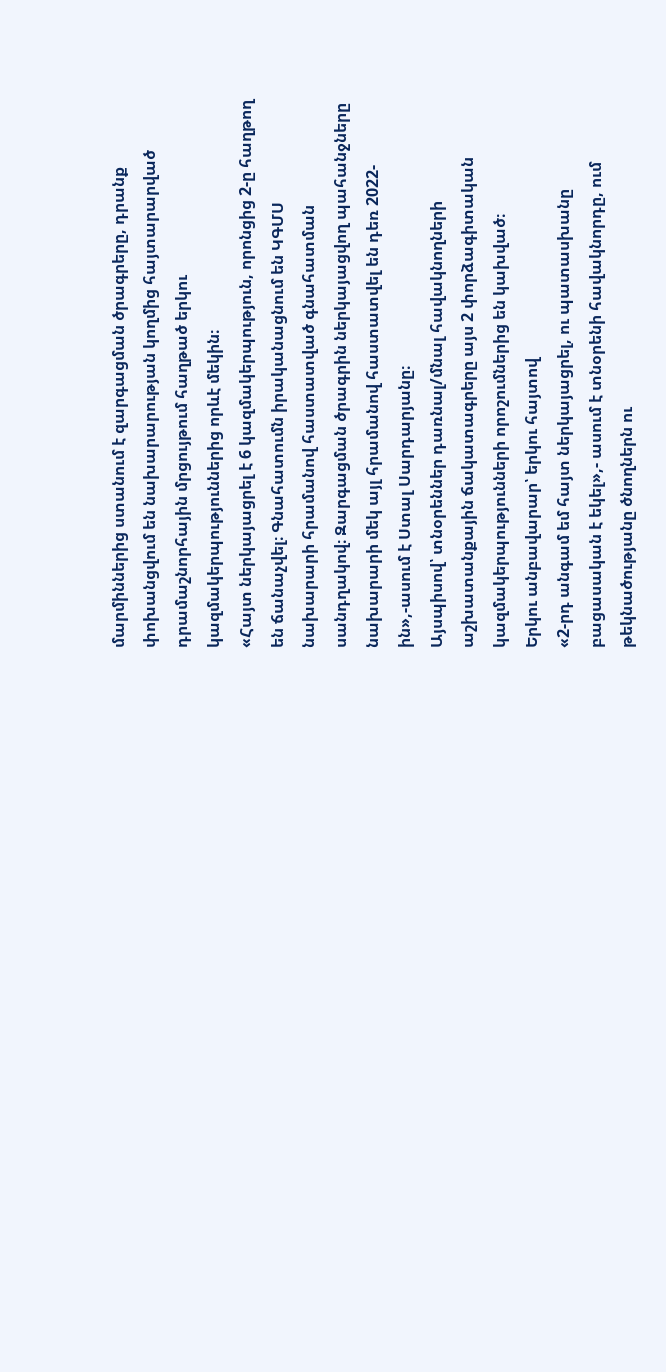մարմիններից ստանում է զարգացման ծրագրերը, դրանք փոխանցվում են նախարարության կողմից հայտարարված դրամաշնորհային մրցույթում հաղթած երկու կազմակերպություններից որևէ մեկին։
«Հայտ ներկայացրել է 6 կազմակերպություն, որոնցից 2-ը հաղթող են ճանաչվել։ Գնահատումն իրականացնում են ԿԳՄՍ նախարարի հրամանով հաստատված գնահատման սանդղակով։ Զարգացման ծրագրին ներկայացվող պահանջները նախարարի մեկ այլ հրամանով հաստատվել են դեռ 2022-ին»,-ասում է Ստալ Սարդարյանը։
Այսպիսով՝ տնօրեններ դառնալ/մնալ հավակնողների աշխատանքային ճակատագրերը այս 2 փորձագիտական կազմակերպությունների որոշումներից են կախված։
Երկու անբավարար՝ երկու հայտով
«2-րդ անգամ եմ հայտ ներկայացրել, ու պատասխանը բացասական է եկել»,- ասում է տնօրենի հավակնորդը, ում թեկնածությանը ծնողներն ու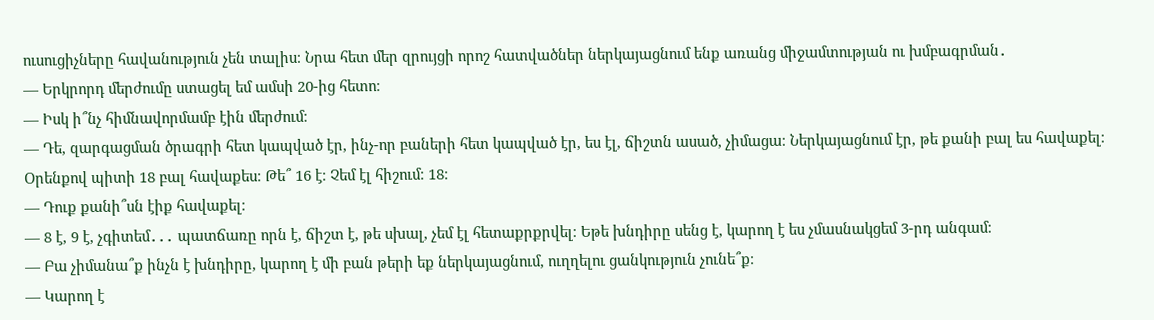ուսուցիչները հավանություն չեն տալիս։ Նրա հետ մեր զրույցի որոշ հատվածներ ներկայացնում ենք առանց միջամտության ու խմբագրման․
— Երկրորդ մերժումը ստացել եմ ամսի 20-ից հետո։
— Իսկ ի՞նչ հիմնավորմամբ էին մերժում։
— Դե, զարգացման ծրագրի հետ կապված էր, ինչ-որ բաների հետ կապված էր, ես էլ, ճիշտն ասած, չիմացա։ Ներկայացնում էր, թե քանի բալ ես հավաքել։ Օրենքով պիտի 18 բալ հավաքես։ Թե՞ 16 է։ Չեմ էլ հիշում։ 18։
— Դուք քանի՞սն էիք հավաքել։
— 8 է, 9 է, չգիտեմ․․․ պատճառը որն է, ճիշտ է, թե սխալ, չեմ էլ հետաքրքրվել։ Եթե խնդիրը սենց է, կարող է ես չմասնակցեմ 3-րդ անգամ։
— Բա չիմանա՞ք ինչն է խնդիրը, կարող է մի բան թերի եք ներկայացնում, ուղղելու ցանկություն չունե՞ք։
— Կարող է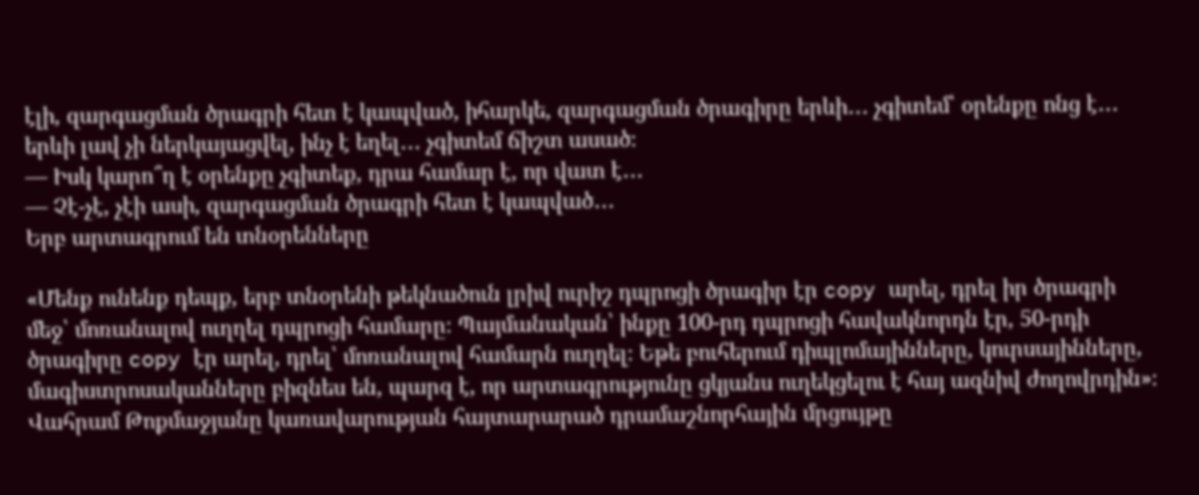էլի, զարգացման ծրագրի հետ է կապված, իհարկե, զարգացման ծրագիրը երևի․․․ չգիտեմ՝ օրենքը ոնց է․․․ երևի լավ չի ներկայացվել, ինչ է եղել․․․ չգիտեմ ճիշտ ասած։
— Իսկ կարո՞ղ է օրենքը չգիտեք, դրա համար է, որ վատ է․․․
— Չէ-չէ, չէի ասի, զարգացման ծրագրի հետ է կապված․․․
Երբ արտագրում են տնօրենները

«Մենք ունենք դեպք, երբ տնօրենի թեկնածուն լրիվ ուրիշ դպրոցի ծրագիր էր copy արել, դրել իր ծրագրի մեջ՝ մոռանալով ուղղել դպրոցի համարը։ Պայմանական՝ ինքը 100-րդ դպրոցի հավակնորդն էր, 50-րդի ծրագիրը copy էր արել, դրել՝ մոռանալով համարն ուղղել։ Եթե բուհերում դիպլոմայինները, կուրսայինները, մագիստրոսականները բիզնես են, պարզ է, որ արտագրությունը ցկյանս ուղեկցելու է հայ ազնիվ ժողովրդին»։
Վահրամ Թոքմաջյանը կառավարության հայտարարած դրամաշնորհային մրցույթը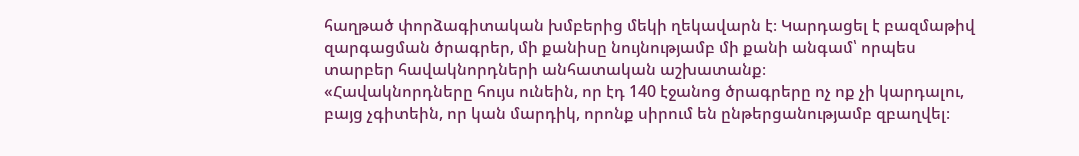հաղթած փորձագիտական խմբերից մեկի ղեկավարն է։ Կարդացել է բազմաթիվ զարգացման ծրագրեր, մի քանիսը նույնությամբ մի քանի անգամ՝ որպես տարբեր հավակնորդների անհատական աշխատանք։
«Հավակնորդները հույս ունեին, որ էդ 140 էջանոց ծրագրերը ոչ ոք չի կարդալու, բայց չգիտեին, որ կան մարդիկ, որոնք սիրում են ընթերցանությամբ զբաղվել։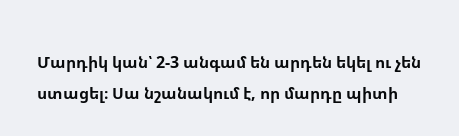Մարդիկ կան՝ 2-3 անգամ են արդեն եկել ու չեն ստացել։ Սա նշանակում է, որ մարդը պիտի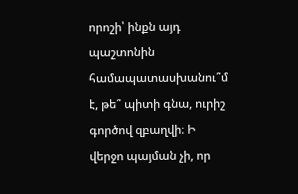որոշի՝ ինքն այդ պաշտոնին համապատասխանու՞մ է, թե՞ պիտի գնա, ուրիշ գործով զբաղվի։ Ի վերջո պայման չի, որ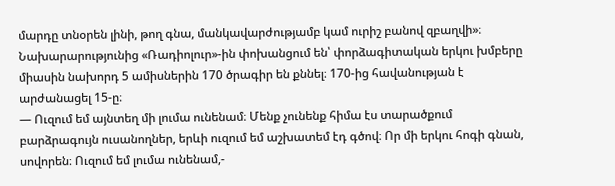մարդը տնօրեն լինի, թող գնա, մանկավարժությամբ կամ ուրիշ բանով զբաղվի»։
Նախարարությունից «Ռադիոլուր»-ին փոխանցում են՝ փորձագիտական երկու խմբերը միասին նախորդ 5 ամիսներին 170 ծրագիր են քննել։ 170-ից հավանության է արժանացել 15-ը։
— Ուզում եմ այնտեղ մի լումա ունենամ։ Մենք չունենք հիմա էս տարածքում բարձրագույն ուսանողներ, երևի ուզում եմ աշխատեմ էդ գծով։ Որ մի երկու հոգի գնան, սովորեն։ Ուզում եմ լումա ունենամ,-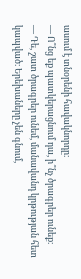ասում է տնօրենի հավակնորդը։
— Ո՞նց եք պատկերացնում դա, ի՞նչ ծրագրեր ունեք։
— Դե, շատ ծրագրեր ունեմ, մանավանդ կրթության հետ կապված։ Երեխաները չեն գնում,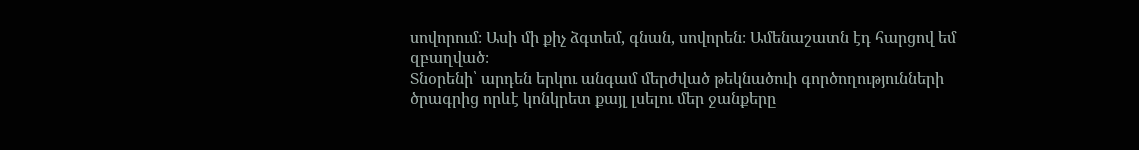սովորում։ Ասի մի քիչ ձգտեմ, գնան, սովորեն։ Ամենաշատն էդ հարցով եմ զբաղված։
Տնօրենի՝ արդեն երկու անգամ մերժված թեկնածուի գործողությունների ծրագրից որևէ կոնկրետ քայլ լսելու մեր ջանքերը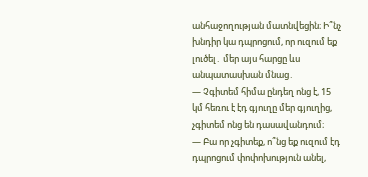անհաջողության մատնվեցին։ Ի՞նչ խնդիր կա դպրոցում, որ ուզում եք լուծել․ մեր այս հարցը ևս անպատասխան մնաց․
— Չգիտեմ հիմա ընդեղ ոնց է, 15 կմ հեռու է էդ գյուղը մեր գյուղից, չգիտեմ ոնց են դասավանդում։
— Բա որ չգիտեք, ո՞նց եք ուզում էդ դպրոցում փոփոխություն անել,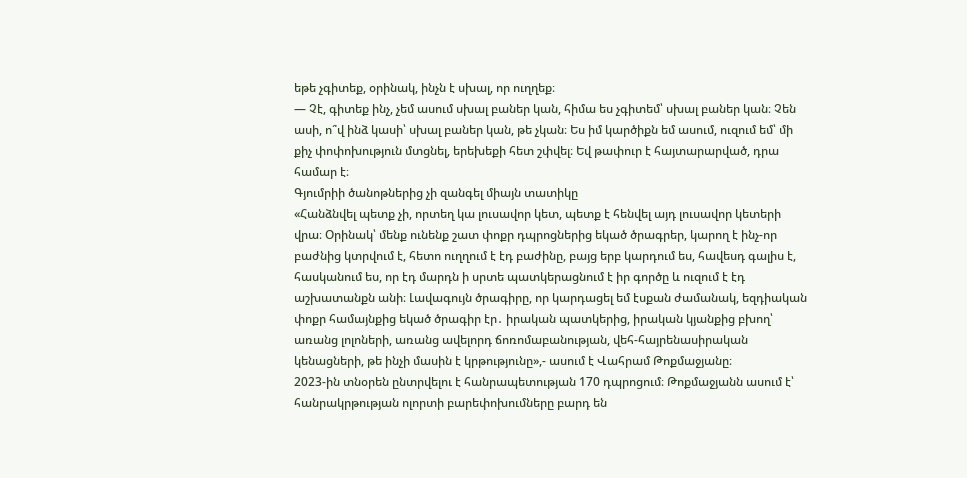եթե չգիտեք, օրինակ, ինչն է սխալ, որ ուղղեք։
— Չէ, գիտեք ինչ, չեմ ասում սխալ բաներ կան, հիմա ես չգիտեմ՝ սխալ բաներ կան։ Չեն ասի, ո՞վ ինձ կասի՝ սխալ բաներ կան, թե չկան։ Ես իմ կարծիքն եմ ասում, ուզում եմ՝ մի քիչ փոփոխություն մտցնել, երեխեքի հետ շփվել։ Եվ թափուր է հայտարարված, դրա համար է։
Գյումրիի ծանոթներից չի զանգել միայն տատիկը
«Հանձնվել պետք չի, որտեղ կա լուսավոր կետ, պետք է հենվել այդ լուսավոր կետերի վրա։ Օրինակ՝ մենք ունենք շատ փոքր դպրոցներից եկած ծրագրեր, կարող է ինչ-որ բաժնից կտրվում է, հետո ուղղում է էդ բաժինը, բայց երբ կարդում ես, հավեսդ գալիս է, հասկանում ես, որ էդ մարդն ի սրտե պատկերացնում է իր գործը և ուզում է էդ աշխատանքն անի։ Լավագույն ծրագիրը, որ կարդացել եմ էսքան ժամանակ, եզդիական փոքր համայնքից եկած ծրագիր էր․ իրական պատկերից, իրական կյանքից բխող՝ առանց լոլոների, առանց ավելորդ ճոռոմաբանության, վեհ-հայրենասիրական կենացների, թե ինչի մասին է կրթությունը»,- ասում է Վահրամ Թոքմաջյանը։
2023-ին տնօրեն ընտրվելու է հանրապետության 170 դպրոցում։ Թոքմաջյանն ասում է՝ հանրակրթության ոլորտի բարեփոխումները բարդ են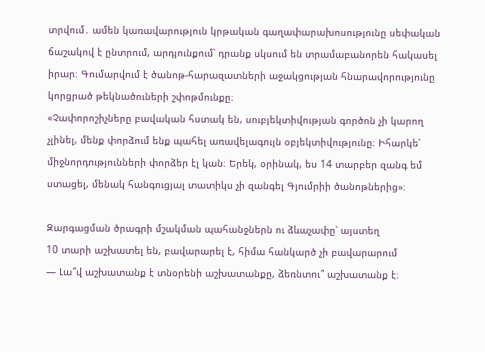տրվում․ ամեն կառավարություն կրթական գաղափարախոսությունը սեփական ճաշակով է ընտրում, արդյունքում՝ դրանք սկսում են տրամաբանորեն հակասել իրար։ Գումարվում է ծանոթ-հարազատների աջակցության հնարավորությունը կորցրած թեկնածուների շփոթմունքը։
«Չափորոշիչները բավական հստակ են, սուբյեկտիվության գործոն չի կարող չլինել, մենք փորձում ենք պահել առավելագույն օբյեկտիվությունը։ Իհարկե՝ միջնորդությունների փորձեր էլ կան։ Երեկ, օրինակ, ես 14 տարբեր զանգ եմ ստացել, մենակ հանգուցյալ տատիկս չի զանգել Գյումրիի ծանոթներից»։

Զարգացման ծրագրի մշակման պահանջներն ու ձևաչափը՝ այստեղ
10 տարի աշխատել են, բավարարել է, հիմա հանկարծ չի բավարարում
— Լա՞վ աշխատանք է տնօրենի աշխատանքը, ձեռնտու՞ աշխատանք է։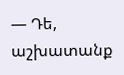— Դե, աշխատանք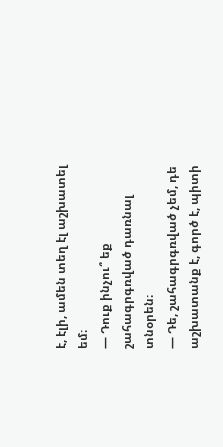է, էլի, ամեն տեղ էլ աշխատել եմ։
— Դուք ինչու՞ եք շահագրգռված դառնալ տնօրեն։
— Դե, շահագրգռված չեմ, դե աշխատանք է, գործ է, պիտի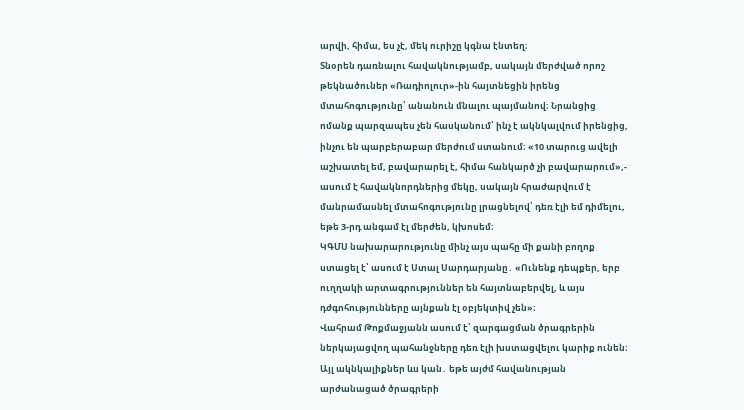արվի, հիմա, ես չէ, մեկ ուրիշը կգնա էնտեղ։
Տնօրեն դառնալու հավակնությամբ, սակայն մերժված որոշ թեկնածուներ «Ռադիոլուր»-ին հայտնեցին իրենց մտահոգությունը՝ անանուն մնալու պայմանով։ Նրանցից ոմանք պարզապես չեն հասկանում՝ ինչ է ակնկալվում իրենցից, ինչու են պարբերաբար մերժում ստանում։ «10 տարուց ավելի աշխատել եմ, բավարարել է, հիմա հանկարծ չի բավարարում»,- ասում է հավակնորդներից մեկը, սակայն հրաժարվում է մանրամասնել մտահոգությունը լրացնելով՝ դեռ էլի եմ դիմելու, եթե 3-րդ անգամ էլ մերժեն, կխոսեմ։
ԿԳՄՍ նախարարությունը մինչ այս պահը մի քանի բողոք ստացել է՝ ասում է Ստալ Սարդարյանը․ «Ունենք դեպքեր, երբ ուղղակի արտագրություններ են հայտնաբերվել, և այս դժգոհությունները այնքան էլ օբյեկտիվ չեն»։
Վահրամ Թոքմաջյանն ասում է՝ զարգացման ծրագրերին ներկայացվող պահանջները դեռ էլի խստացվելու կարիք ունեն։ Այլ ակնկալիքներ ևս կան․ եթե այժմ հավանության արժանացած ծրագրերի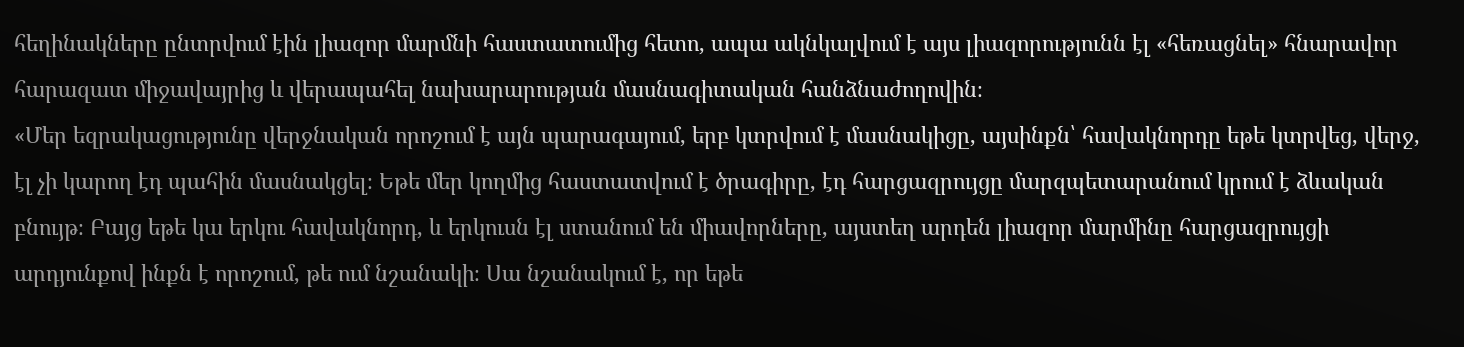հեղինակները ընտրվում էին լիազոր մարմնի հաստատումից հետո, ապա ակնկալվում է այս լիազորությունն էլ «հեռացնել» հնարավոր հարազատ միջավայրից և վերապահել նախարարության մասնագիտական հանձնաժողովին։
«Մեր եզրակացությունը վերջնական որոշում է այն պարագայում, երբ կտրվում է մասնակիցը, այսինքն՝ հավակնորդը եթե կտրվեց, վերջ, էլ չի կարող էդ պահին մասնակցել։ Եթե մեր կողմից հաստատվում է ծրագիրը, էդ հարցազրույցը մարզպետարանում կրում է ձևական բնույթ։ Բայց եթե կա երկու հավակնորդ, և երկուսն էլ ստանում են միավորները, այստեղ արդեն լիազոր մարմինը հարցազրույցի արդյունքով ինքն է որոշում, թե ում նշանակի։ Սա նշանակում է, որ եթե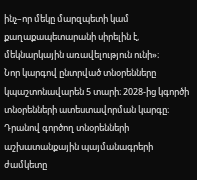ինչ–որ մեկը մարզպետի կամ քաղաքապետարանի սիրելին է, մեկնարկային առավելություն ունի»։
Նոր կարգով ընտրված տնօրենները կպաշտոնավարեն 5 տարի։ 2028-ից կգործի տնօրենների ատեստավորման կարգը։ Դրանով գործող տնօրենների աշխատանքային պայմանագրերի ժամկետը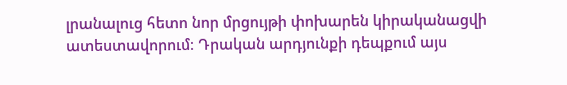լրանալուց հետո նոր մրցույթի փոխարեն կիրականացվի ատեստավորում։ Դրական արդյունքի դեպքում այս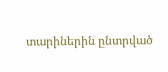տարիներին ընտրված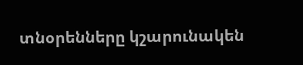տնօրենները կշարունակեն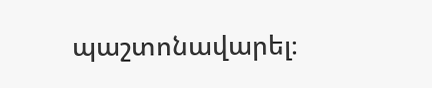պաշտոնավարել։